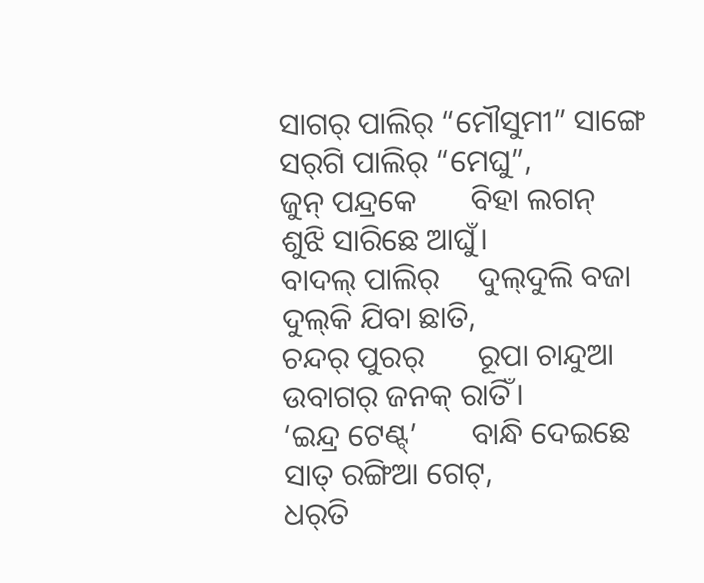ସାଗର୍ ପାଲିର୍ “ମୌସୁମୀ” ସାଙ୍ଗେ
ସର୍‌ଗି ପାଲିର୍ “ମେଘୁ”,
ଜୁନ୍ ପନ୍ଦ୍ରକେ       ବିହା ଲଗନ୍
ଶୁଝି ସାରିଛେ ଆଘୁଁ।
ବାଦଲ୍ ପାଲିର୍     ଦୁଲ୍‌ଦୁଲି ବଜା
ଦୁଲ୍‌କି ଯିବା ଛାତି,
ଚନ୍ଦର୍ ପୁରର୍       ରୂପା ଚାନ୍ଦୁଆ
ଉବାଗର୍ ଜନକ୍ ରାତିଁ।
‘ଇନ୍ଦ୍ର ଟେଣ୍ଟ୍’       ବାନ୍ଧି ଦେଇଛେ
ସାତ୍ ରଙ୍ଗିଆ ଗେଟ୍,
ଧର୍‌ତି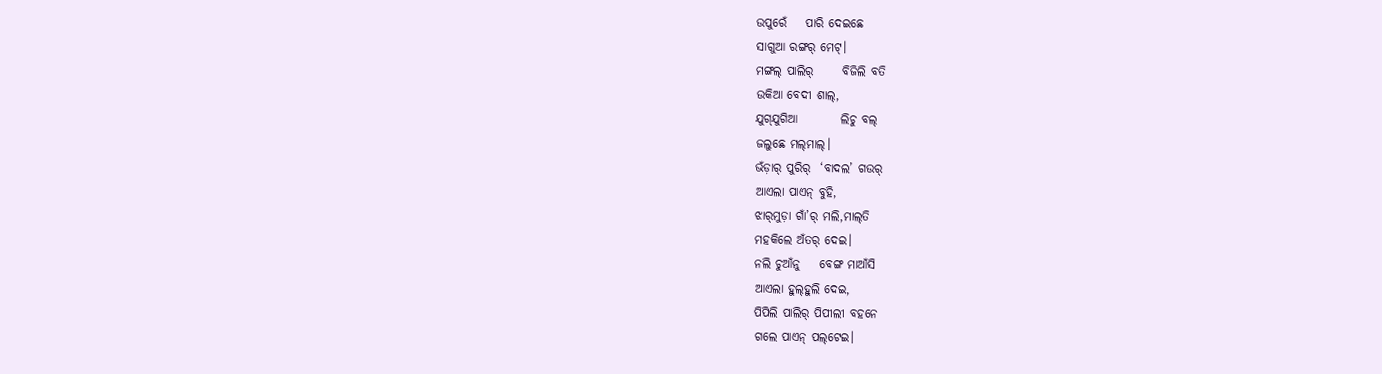ଉପୁରେଁ    ପାରି ଦେଇଛେ
ସାଗୁଆ ରଙ୍ଗର୍ ମେଟ୍।
ମଙ୍ଗଲ୍ ପାଲିର୍      ବିଜିଲି ବତି
ଉକିଆ ବେଦୀ ଶାଲ୍,
ଯୁଗ୍‌ଯୁଗିଆ         ଲିଚୁ ବଲ୍
ଜଲୁଛେ ମଲ୍‌ମାଲ୍।
ଭଁଡ଼ାର୍ ପୁରିର୍  ‘ବାଦଲ’ ଗଉର୍
ଆଏଲା ପାଏନ୍ ବୁହି,
ଝାର୍‌ମୁଡ଼ା ଗାଁ’ର୍ ମଲି,ମାଲ୍‌ତି
ମହକିଲେ ଅଁତର୍ ଦେଇ।
ନଲି ଚୁଆଁନୁ    ବେଙ୍ଗ ମାଆଁସି
ଆଏଲା ହୁଲ୍‌ହୁଲି ଦେଇ,
ପିପିଲି ପାଲିର୍ ପିପୀଲୀ ବହନେ
ଗଲେ ପାଏନ୍ ପଲ୍‌ଟେଇ।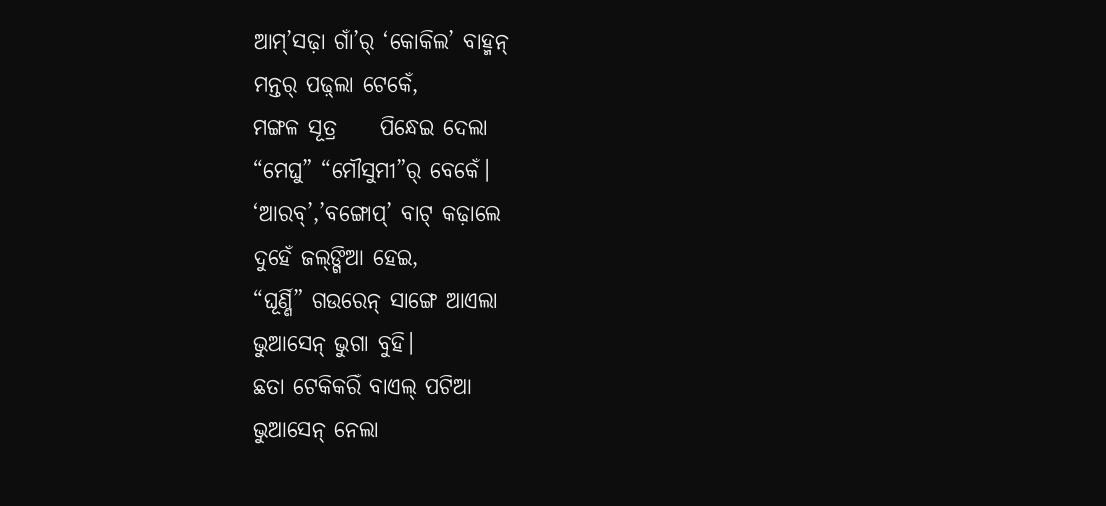ଆମ୍’ସଢ଼ା ଗାଁ’ର୍ ‘କୋକିଲ’ ବାହ୍ମନ୍
ମନ୍ତର୍ ପଢ଼୍‌ଲା ଟେକେଁ,
ମଙ୍ଗଳ ସୂତ୍ର     ପିନ୍ଧେଇ ଦେଲା
“ମେଘୁ” “ମୌସୁମୀ”ର୍ ବେକେଁ।
‘ଆରବ୍’,’ବଙ୍ଗୋପ୍’ ବାଟ୍ କଢ଼ାଲେ
ଦୁହେଁ ଜଲ୍‌ଙ୍ଗିଆ ହେଇ,
“ଘୂର୍ଣ୍ଣି” ଗଉରେନ୍ ସାଙ୍ଗେ ଆଏଲା
ଭୁଆସେନ୍ ଭୁଗା ବୁହି।
ଛତା ଟେକିକରିଁ ବାଏଲ୍ ପଟିଆ
ଭୁଆସେନ୍ ନେଲା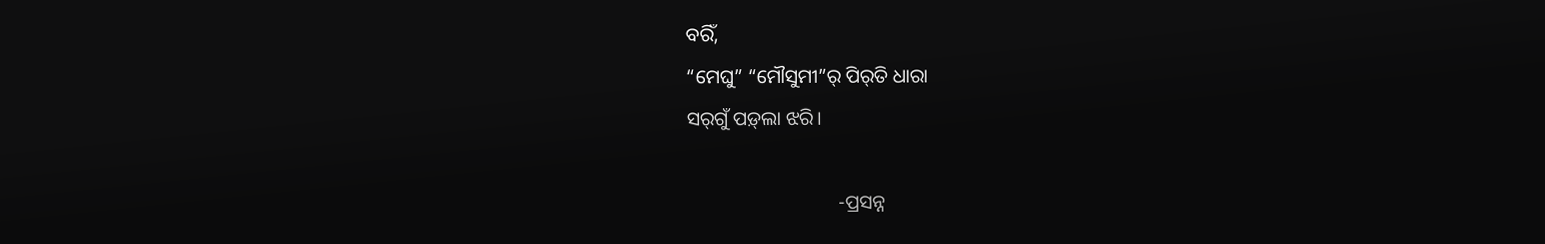ବରିଁ,
“ମେଘୁ” “ମୌସୁମୀ”ର୍ ପିର୍‌ତି ଧାରା
ସର୍‌ଗୁଁ ପଡ଼୍‌ଲା ଝରି।

                               -ପ୍ରସନ୍ନ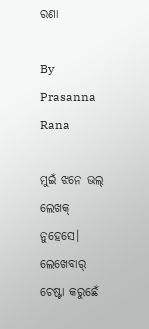ରଣା

By Prasanna Rana

ମୁଇଁ ଝନେ ଭଲ୍‌ ଲେଖକ୍‌ ନୁହେସେ। ଲେଖେବାର୍‌ ଚେଷ୍ଟା କରୁଛେଁ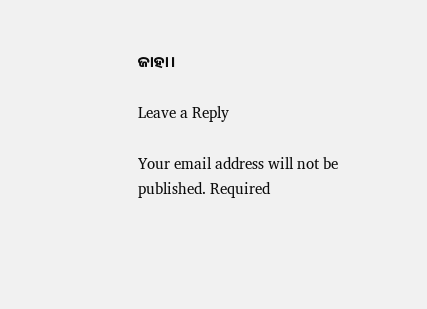ଜାହା।

Leave a Reply

Your email address will not be published. Required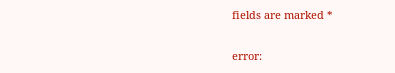fields are marked *

error: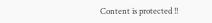Content is protected !!